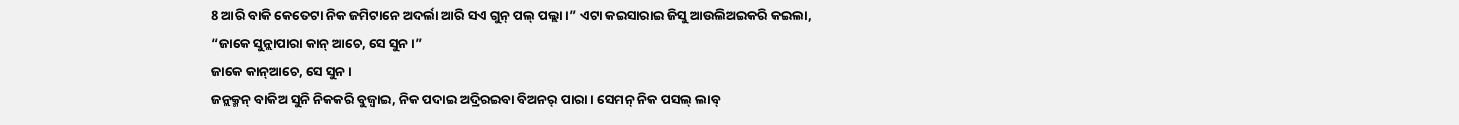8 ଆରି ବାକି କେତେଟା ନିକ ଜମିଟାନେ ଅଦର୍ଲା ଆରି ସଏ ଗୁନ୍ ପଲ୍ ପଲ୍ଲା ।” ଏଟା କଇସାରାଇ ଜିସୁ ଆଉଲିଅଇକରି କଇଲା, “ଜାକେ ସୁନ୍ଲାପାରା କାନ୍ ଆଚେ, ସେ ସୁନ ।”
ଜାକେ କାନ୍ଆଚେ, ସେ ସୁନ ।
ଜନ୍ଲକ୍ମନ୍ ବାକିଅ ସୁନି ନିକକରି ବୁଜ୍ବାଇ, ନିକ ପଦାଇ ଅଦ୍ରିରଇବା ବିଅନର୍ ପାରା । ସେମନ୍ ନିକ ପସଲ୍ ଲାବ୍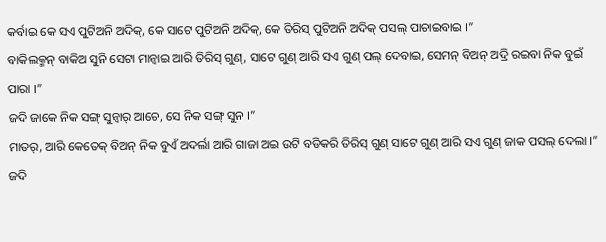କର୍ବାଇ କେ ସଏ ପୁଟିଅନି ଅଦିକ୍, କେ ସାଟେ ପୁଟିଅନି ଅଦିକ୍, କେ ତିରିସ୍ ପୁଟିଅନି ଅଦିକ୍ ପସଲ୍ ପାଚାଇବାଇ ।”
ବାକିଲକ୍ମନ୍ ବାକିଅ ସୁନି ସେଟା ମାନ୍ବାଇ ଆରି ତିରିସ୍ ଗୁଣ୍, ସାଟେ ଗୁଣ୍ ଆରି ସଏ ଗୁଣ୍ ପଲ୍ ଦେବାଇ, ସେମନ୍ ବିଅନ୍ ଅଦ୍ରି ରଇବା ନିକ ବୁଇଁ ପାରା ।”
ଜଦି ଜାକେ ନିକ ସଙ୍ଗ୍ ସୁନ୍ବାର୍ ଆଚେ, ସେ ନିକ ସଙ୍ଗ୍ ସୁନ ।”
ମାତର୍, ଆରି କେତେକ୍ ବିଅନ୍ ନିକ ବୁଏଁ ଅଦର୍ଲା ଆରି ଗାଜା ଅଇ ଉଟି ବଡିକରି ତିରିସ୍ ଗୁଣ୍ ସାଟେ ଗୁଣ୍ ଆରି ସଏ ଗୁଣ୍ ଜାକ ପସଲ୍ ଦେଲା ।”
ଜଦି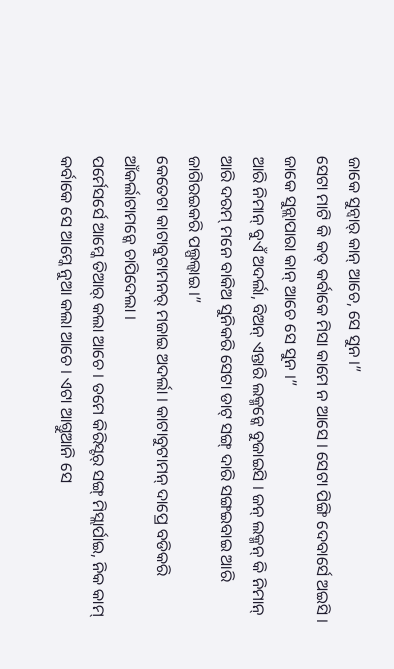ଜାକେ ସୁନ୍ବାର୍ କାନ୍ ଆଚେ, ସେ ସୁନ ।”
ସେଟା ମାଟି କି କତ୍ କର୍ବାକେ ମିସା କାମେ ନ ଆସେ । ସେଟା ପିଙ୍ଗି ଦେବାର୍ସେ ଅଇସି । ଜାକେ ସୁନ୍ଲାପାରା କାନ୍ ଆଚେ ସେ ସୁନ ।”
ଆରି ନିମାନ୍ ବୁଏଁ ଅଦର୍ଲା, ବିଅନ୍ ଏନ୍ତାରି ଲକ୍ମନ୍କେ ବୁଜାଇସି । ଜନ୍ ଲକ୍ମନ୍ କି ନିମାନ୍ ଆରି ଦରମ୍ ମନେ ବାକିଅ ସୁନିକରି ସେଟା ଡାଟ୍ ସଙ୍ଗ୍ ଦାରି ସଙ୍ଗଇବାଇ ଆରି ଜାଗିରଇକରି ପଲ୍ପଲ୍ବାଇ ।”
କେତେଟା କାଟାବୁଟାମନର୍ ମଜାଇ ଅଦର୍ଲା । କାଟାବୁଟାମନ୍ ଦାପ୍ରେ ବଡିକରି ଆଁକର୍ଲାଟାମନ୍କେ ଚାପିଦେଲା ।
ପର୍ମେସର୍ସେ ଆମ୍କେ ତିଆର୍ କଲା ଆଚେ । ତମେ କିରିସ୍ଟର୍ ସଙ୍ଗ୍ ମିସ୍ଲାର୍ପାଇ, ନିକ କାମ୍ କର୍ବାକେ ସେ ଆମ୍କେ ନୁଆ କଲା ଆଚେ । ଏଟା ଆଗ୍ତୁଆନି ସେ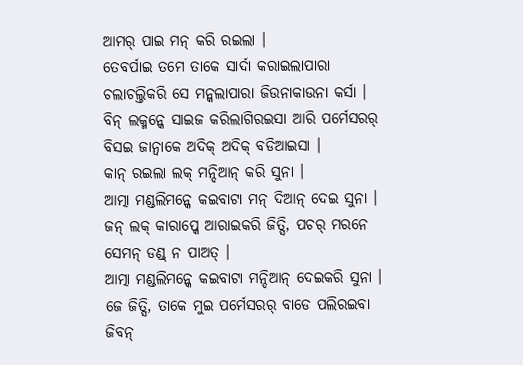ଆମର୍ ପାଇ ମନ୍ କରି ରଇଲା ।
ତେବର୍ପାଇ ତମେ ତାକେ ସାର୍ଦା କରାଇଲାପାରା ଚଲାଚଲ୍ତିକରି ସେ ମନ୍କଲାପାରା ଜିଉନାକାଉନା କର୍ସା । ବିନ୍ ଲକ୍ମନ୍କେ ସାଇଜ କରିଲାଗିରଇସା ଆରି ପର୍ମେସରର୍ ବିସଇ ଜାନ୍ବାକେ ଅଦିକ୍ ଅଦିକ୍ ବଡିଆଇସା ।
କାନ୍ ରଇଲା ଲକ୍ ମନ୍ଦିଆନ୍ କରି ସୁନା ।
ଆତ୍ମା ମଣ୍ଡଲିମନ୍କେ କଇବାଟା ମନ୍ ଦିଆନ୍ ଦେଇ ସୁନା । ଜନ୍ ଲକ୍ କାରାପ୍କେ ଆରାଇକରି ଜିତ୍ସି, ପଚର୍ ମରନେ ସେମନ୍ ଡଣ୍ଡ୍ ନ ପାଅତ୍ ।
ଆତ୍ମା ମଣ୍ଡଲିମନ୍କେ କଇବାଟା ମନ୍ଦିଆନ୍ ଦେଇକରି ସୁନା । ଜେ ଜିତ୍ସି, ତାକେ ମୁଇ ପର୍ମେସରର୍ ବାଡେ ପଲିରଇବା ଜିବନ୍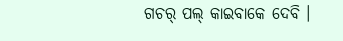ଗଚର୍ ପଲ୍ କାଇବାକେ ଦେବି ।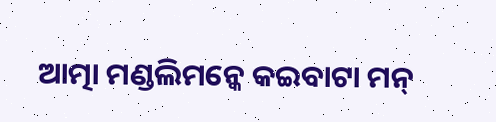ଆତ୍ମା ମଣ୍ଡଲିମନ୍କେ କଇବାଟା ମନ୍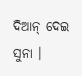ଦିଆନ୍ ଦେଇ ସୁନା ।